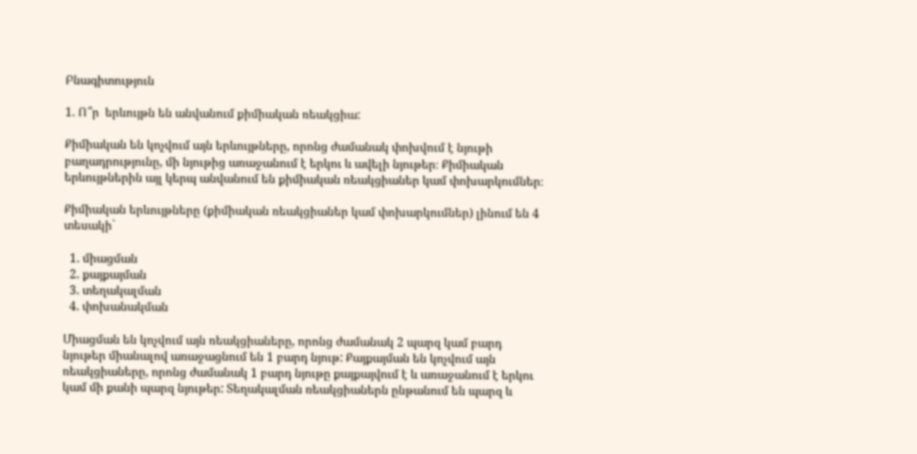Բնագիտություն

1. Ո՞ր  երևույթն են անվանում քիմիական ռեակցիա:

Քիմիական են կոչվում այն երևույթները, որոնց ժամանակ փոխվում է նյութի բաղադրությունը, մի նյութից առաջանում է երկու և ավելի նյութեր։ Քիմիական երևույթներին այլ կերպ անվանում են քիմիական ռեակցիաներ կամ փոխարկումներ։

Քիմիական երևույթները (քիմիական ռեակցիաներ կամ փոխարկումներ) լինում են 4 տեսակի`

  1. միացման
  2. քայքայման
  3. տեղակալման
  4. փոխանակման

Միացման են կոչվում այն ռեակցիաները, որոնց ժամանակ 2 պարզ կամ բարդ նյութեր միանալով առաջացնում են 1 բարդ նյութ: Քայքայման են կոչվում այն ռեակցիաները, որոնց ժամանակ 1 բարդ նյութը քայքայվում է և առաջանում է երկու կամ մի քանի պարզ նյութեր: Տեղակալման ռեակցիաներն ընթանում են պարզ և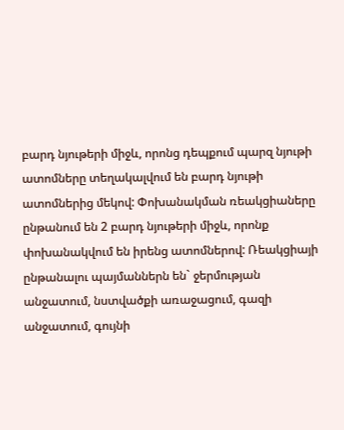բարդ նյութերի միջև, որոնց դեպքում պարզ նյութի ատոմները տեղակալվում են բարդ նյութի ատոմներից մեկով: Փոխանակման ռեակցիաները ընթանում են 2 բարդ նյութերի միջև, որոնք փոխանակվում են իրենց ատոմներով: Ռեակցիայի ընթանալու պայմաններն են` ջերմության անջատում, նստվածքի առաջացում, գազի անջատում, գույնի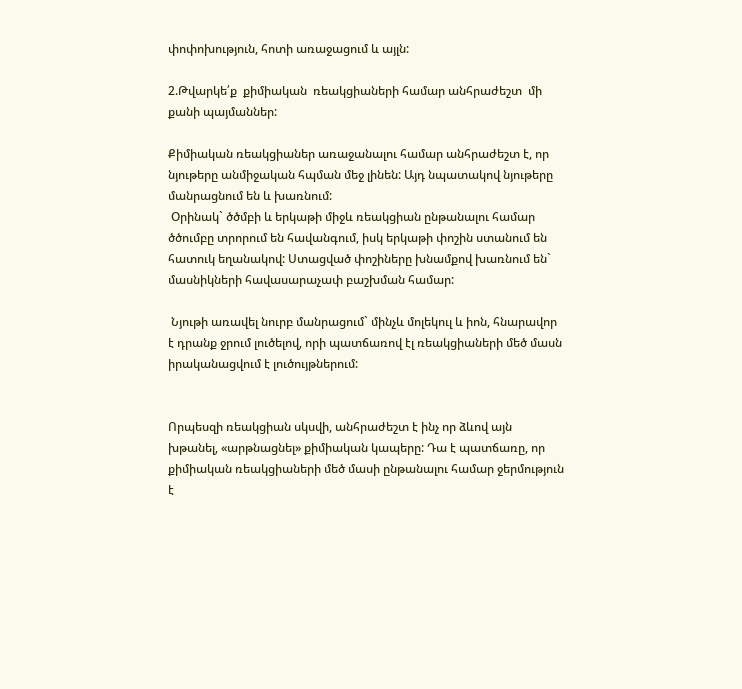փոփոխություն, հոտի առաջացում և այլն:

2.Թվարկե՛ք  քիմիական  ռեակցիաների համար անհրաժեշտ  մի քանի պայմաններ:

Քիմիական ռեակցիաներ առաջանալու համար անհրաժեշտ է, որ նյութերը անմիջական հպման մեջ լինեն: Այդ նպատակով նյութերը մանրացնում են և խառնում:
 Օրինակ` ծծմբի և երկաթի միջև ռեակցիան ընթանալու համար ծծումբը տրորում են հավանգում, իսկ երկաթի փոշին ստանում են հատուկ եղանակով: Ստացված փոշիները խնամքով խառնում են` մասնիկների հավասարաչափ բաշխման համար:

 Նյութի առավել նուրբ մանրացում` մինչև մոլեկուլ և իոն, հնարավոր է դրանք ջրում լուծելով, որի պատճառով էլ ռեակցիաների մեծ մասն իրականացվում է լուծույթներում:


Որպեսզի ռեակցիան սկսվի, անհրաժեշտ է ինչ որ ձևով այն խթանել, «արթնացնել» քիմիական կապերը: Դա է պատճառը, որ քիմիական ռեակցիաների մեծ մասի ընթանալու համար ջերմություն է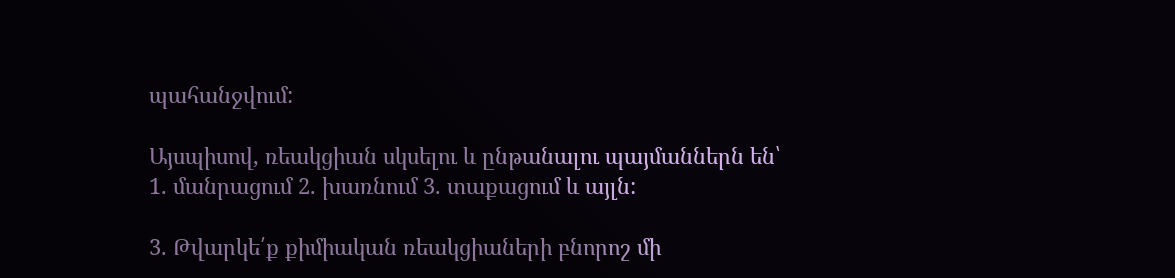պահանջվում:

Այսպիսով, ռեակցիան սկսելու և ընթանալու պայմաններն են՝
1. մանրացում 2. խառնում 3. տաքացում և այլն:

3. Թվարկե՛ք քիմիական ռեակցիաների բնորոշ մի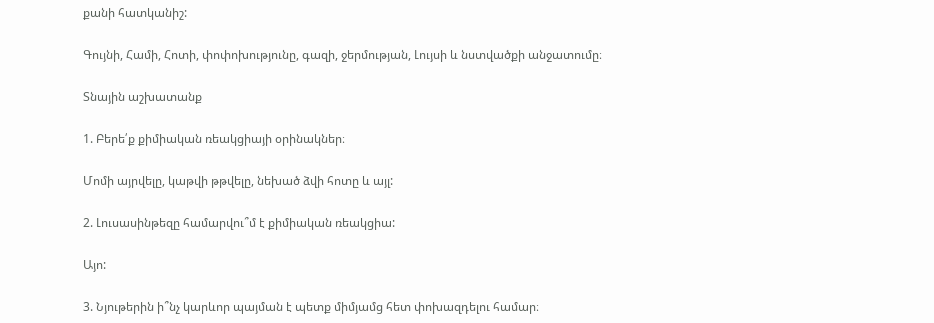քանի հատկանիշ:

Գույնի, Համի, Հոտի, փոփոխությունը, գազի, ջերմության, Լույսի և նստվածքի անջատումը։

Տնային աշխատանք

1. Բերե՛ք քիմիական ռեակցիայի օրինակներ։

Մոմի այրվելը, կաթվի թթվելը, նեխած ձվի հոտը և այլ:

2. Լուսասինթեզը համարվու՞մ է քիմիական ռեակցիա:

Այո:

3. Նյութերին ի՞նչ կարևոր պայման է պետք միմյամց հետ փոխազդելու համար։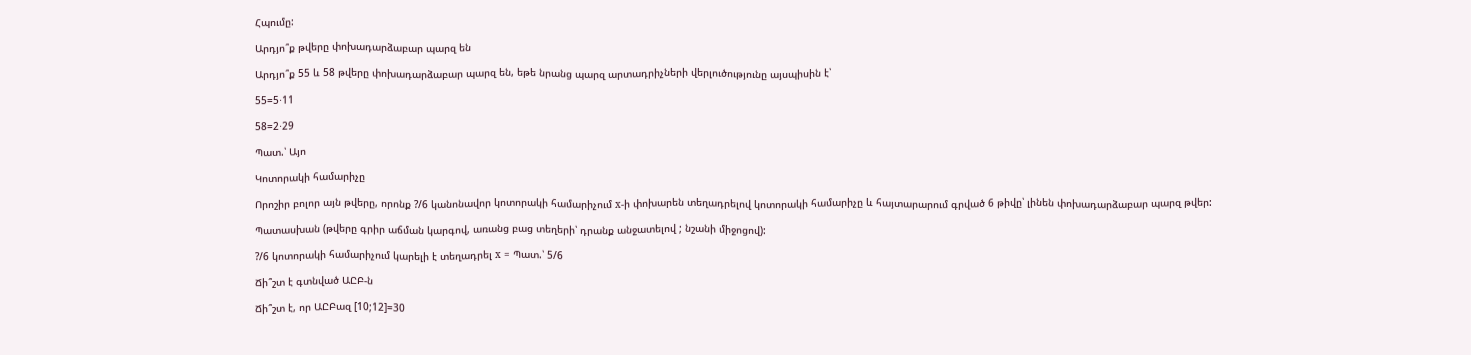Հպումը:

Արդյո՞ք թվերը փոխադարձաբար պարզ են

Արդյո՞ք 55 և 58 թվերը փոխադարձաբար պարզ են, եթե նրանց պարզ արտադրիչների վերլուծությունը այսպիսին է՝

55=5⋅11

58=2⋅29

Պատ.՝ Այո

Կոտորակի համարիչը

Որոշիր բոլոր այն թվերը, որոնք ?/6 կանոնավոր կոտորակի համարիչում x-ի փոխարեն տեղադրելով կոտորակի համարիչը և հայտարարում գրված 6 թիվը՝ լինեն փոխադարձաբար պարզ թվեր:

Պատասխան (թվերը գրիր աճման կարգով, առանց բաց տեղերի՝ դրանք անջատելով ; նշանի միջոցով):

?/6 կոտորակի համարիչում կարելի է տեղադրել x = Պատ.՝ 5/6

Ճի՞շտ է գտնված ԱԸԲ-ն

Ճի՞շտ է, որ ԱԸԲազ [10;12]=30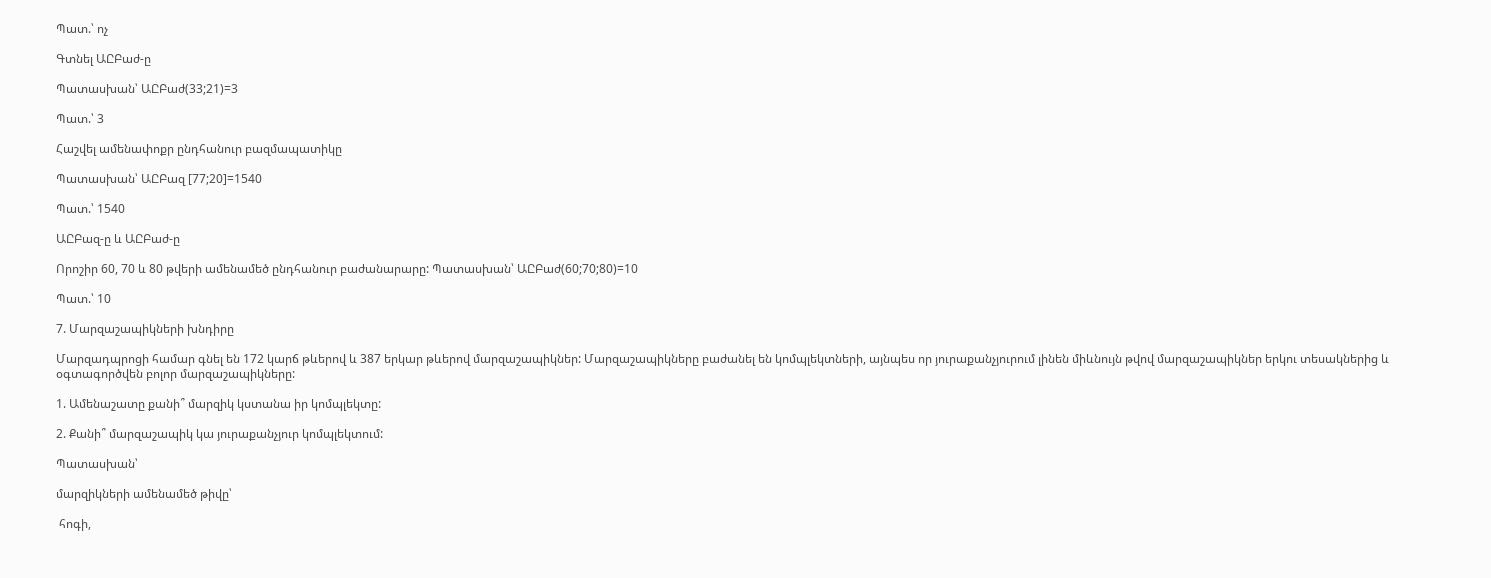Պատ.՝ ոչ

Գտնել ԱԸԲաժ-ը

Պատասխան՝ ԱԸԲաժ(33;21)=3

Պատ.՝ 3

Հաշվել ամենափոքր ընդհանուր բազմապատիկը

Պատասխան՝ ԱԸԲազ [77;20]=1540

Պատ.՝ 1540

ԱԸԲազ-ը և ԱԸԲաժ-ը

Որոշիր 60, 70 և 80 թվերի ամենամեծ ընդհանուր բաժանարարը: Պատասխան՝ ԱԸԲաժ(60;70;80)=10

Պատ.՝ 10

7. Մարզաշապիկների խնդիրը

Մարզադպրոցի համար գնել են 172 կարճ թևերով և 387 երկար թևերով մարզաշապիկներ: Մարզաշապիկները բաժանել են կոմպլեկտների, այնպես որ յուրաքանչյուրում լինեն միևնույն թվով մարզաշապիկներ երկու տեսակներից և օգտագործվեն բոլոր մարզաշապիկները:

1. Ամենաշատը քանի՞ մարզիկ կստանա իր կոմպլեկտը:

2. Քանի՞ մարզաշապիկ կա յուրաքանչյուր կոմպլեկտում:

Պատասխան՝

մարզիկների ամենամեծ թիվը՝

 հոգի,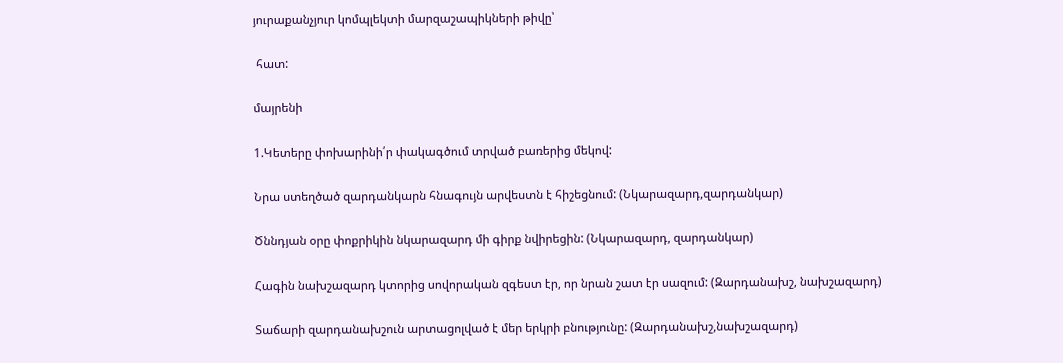յուրաքանչյուր կոմպլեկտի մարզաշապիկների թիվը՝

 հատ:

մայրենի

1.Կետերը փոխարինի՛ր փակագծում տրված բառերից մեկով:

Նրա ստեղծած զարդանկարն հնագույն արվեստն է հիշեցնում: (Նկարազարդ,զարդանկար)

Ծննդյան օրը փոքրիկին նկարազարդ մի գիրք նվիրեցին: (Նկարազարդ, զարդանկար)

Հագին նախշազարդ կտորից սովորական զգեստ էր, որ նրան շատ էր սազում: (Զարդանախշ, նախշազարդ)

Տաճարի զարդանախշուն արտացոլված է մեր երկրի բնությունը: (Զարդանախշ,նախշազարդ)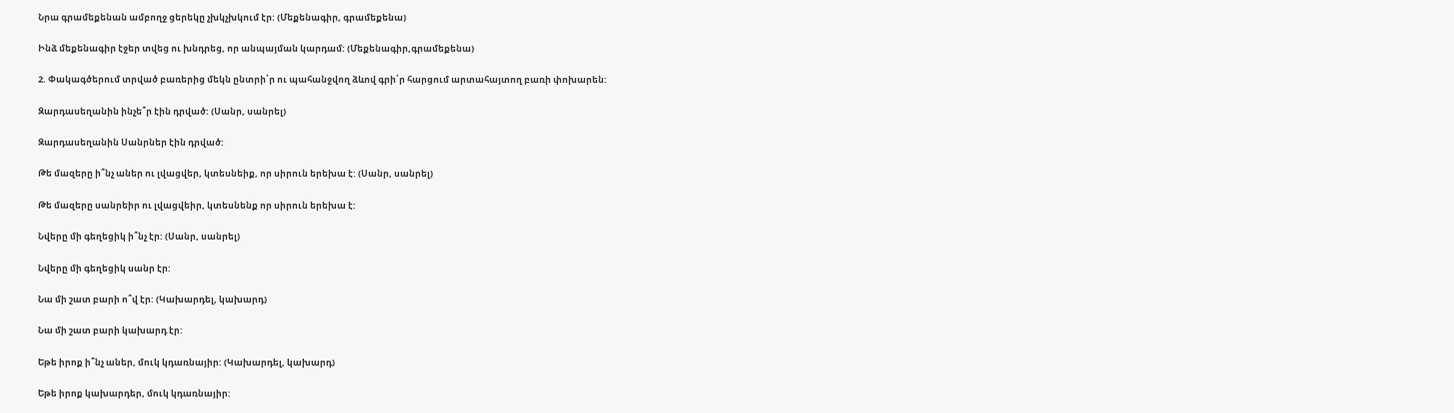Նրա գրամեքենան ամբողջ ցերեկը չխկչխկում էր: (Մեքենագիր, գրամեքենա)

Ինձ մեքենագիր էջեր տվեց ու խնդրեց, որ անպայման կարդամ: (Մեքենագիր,գրամեքենա)

2. Փակագծերում տրված բառերից մեկն ընտրի՛ր ու պահանջվող ձևով գրի՛ր հարցում արտահայտող բառի փոխարեն:

Զարդասեղանին ինչե՞ր էին դրված: (Սանր, սանրել)

Զարդասեղանին Սանրներ էին դրված:

Թե մազերը ի՞նչ աներ ու լվացվեր, կտեսնեիք, որ սիրուն երեխա է: (Սանր, սանրել)

Թե մազերը սանրեիր ու լվացվեիր, կտեսնենք որ սիրուն երեխա է:

Նվերը մի գեղեցիկ ի՞նչ էր: (Սանր, սանրել)

Նվերը մի գեղեցիկ սանր էր:

Նա մի շատ բարի ո՞վ էր: (Կախարդել, կախարդ)

Նա մի շատ բարի կախարդ էր:

Եթե իրոք ի՞նչ աներ, մուկ կդառնայիր: (Կախարդել, կախարդ)

Եթե իրոք կախարդեր, մուկ կդառնայիր: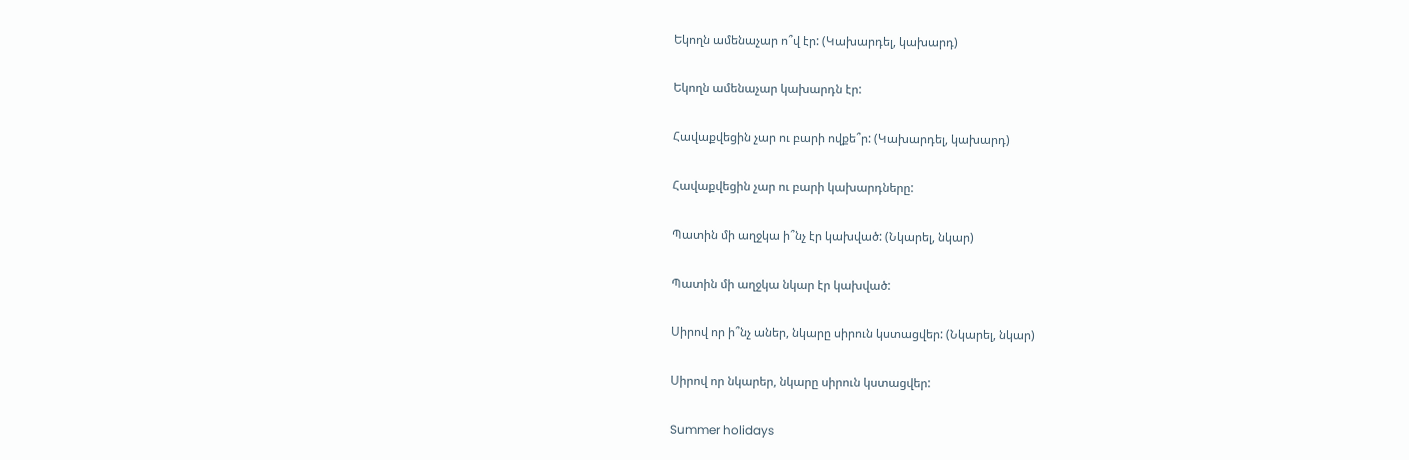Եկողն ամենաչար ո՞վ էր: (Կախարդել, կախարդ)

Եկողն ամենաչար կախարդն էր:

Հավաքվեցին չար ու բարի ովքե՞ր: (Կախարդել, կախարդ)

Հավաքվեցին չար ու բարի կախարդները:

Պատին մի աղջկա ի՞նչ էր կախված: (Նկարել, նկար)

Պատին մի աղջկա նկար էր կախված:

Սիրով որ ի՞նչ աներ, նկարը սիրուն կստացվեր: (Նկարել, նկար)

Սիրով որ նկարեր, նկարը սիրուն կստացվեր:

Summer holidays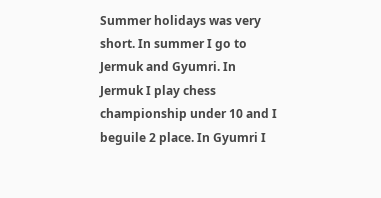Summer holidays was very short. In summer I go to Jermuk and Gyumri. In Jermuk I play chess championship under 10 and I beguile 2 place. In Gyumri I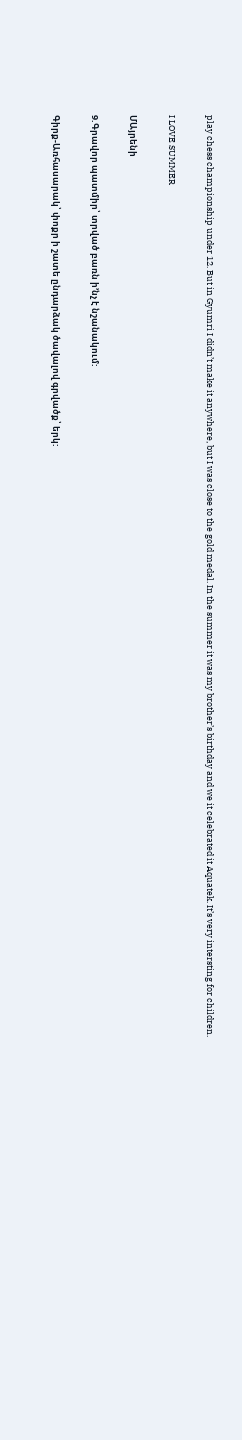play chess championship under 12. But in Gyumri I didn’t make it anywhere, but I was close to the gold medal. In the summer it was my brother’s birthday and we it celebrated it Aquatek. It’s very intersting for children.

I LOVE SUMMER

ՄԱյրենի

9.Գրավոր պատմիր՝ տրված բառն ի’նչ է նշանակում:

Գիրք-Առհասարակ՝ փոքր ի շատե ընդարձակ ծավալով գրվածք՝ երկ: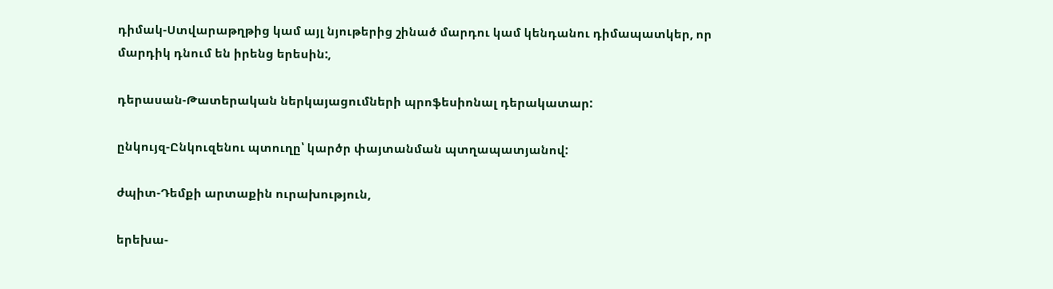դիմակ-Ստվարաթղթից կամ այլ նյութերից շինած մարդու կամ կենդանու դիմապատկեր, որ մարդիկ դնում են իրենց երեսին:,

դերասան-Թատերական ներկայացումների պրոֆեսիոնալ դերակատար:

ընկույզ-Ընկուզենու պտուղը՝ կարծր փայտանման պտղապատյանով:

ժպիտ-Դեմքի արտաքին ուրախություն,

երեխա-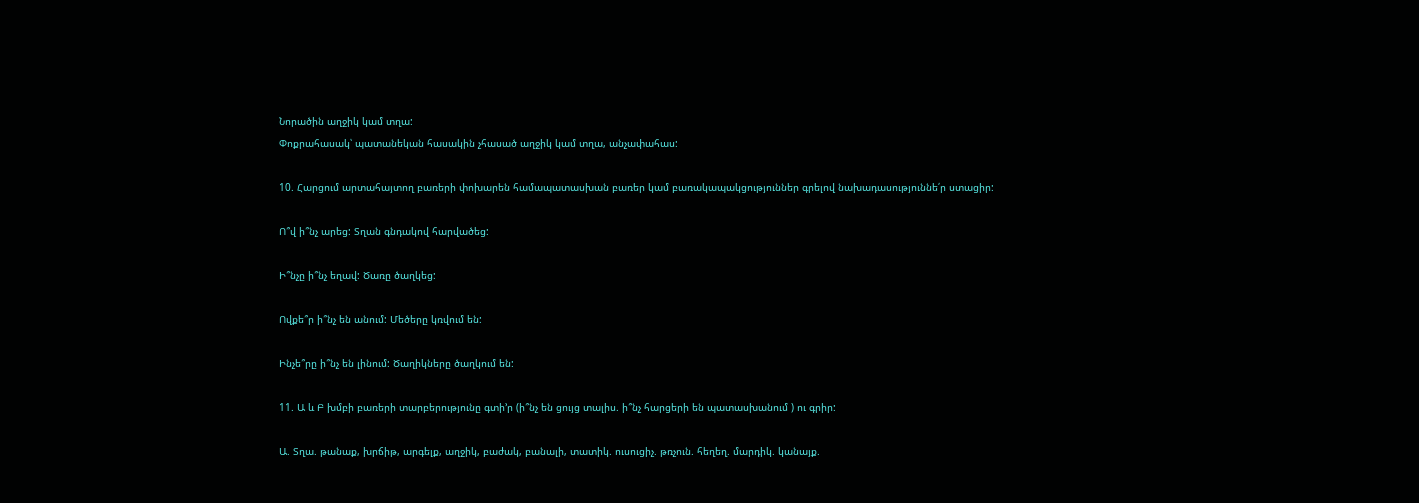Նորածին աղջիկ կամ տղա:
Փոքրահասակ՝ պատանեկան հասակին չհասած աղջիկ կամ տղա, անչափահաս:

10. Հարցում արտահայտող բառերի փոխարեն համապատասխան բառեր կամ բառակապակցություններ գրելով նախադասություննե՛ր ստացիր:

Ո՞վ ի՞նչ արեց: Տղան գնդակով հարվածեց:

Ի՞նչը ի՞նչ եղավ: Ծառը ծաղկեց:

Ովքե՞ր ի՞նչ են անում: Մեծերը կռվում են:

Ինչե՞րը ի՞նչ են լինում: Ծաղիկները ծաղկում են:

11. Ա և Բ խմբի բառերի տարբերությունը գտի’ր (ի՞նչ են ցույց տալիս. ի՞նչ հարցերի են պատասխանում ) ու գրիր:

Ա. Տղա. թանաք, խրճիթ, արգելք, աղջիկ, բաժակ, բանալի, տատիկ. ուսուցիչ. թռչուն. հեղեղ. մարդիկ. կանայք.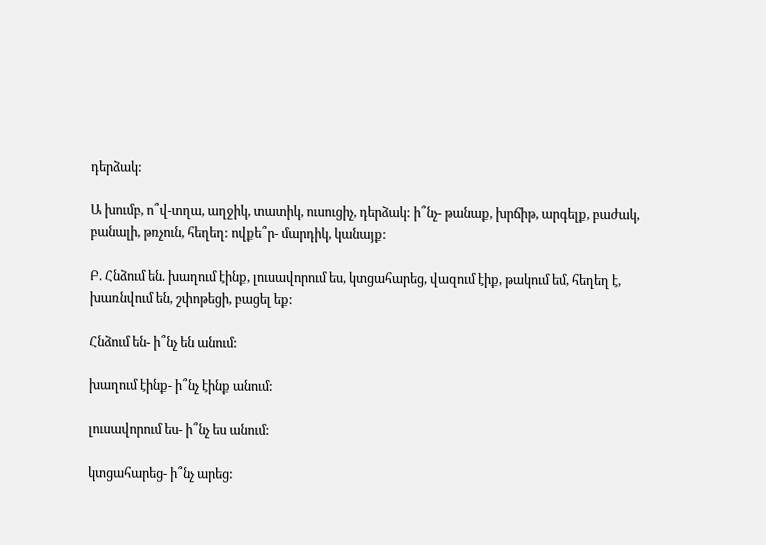դերձակ:

Ա խումբ, ո՞վ-տղա, աղջիկ, տատիկ, ուսուցիչ, դերձակ: ի՞նչ- թանաք, խրճիթ, արգելք, բաժակ, բանալի, թռչուն, հեղեղ: ովքե՞ր- մարդիկ, կանայք:

Բ. Հնձում են. խաղում էինք, լուսավորում ես, կտցահարեց, վազում էիք, թակում եմ, հեղեղ է, խառնվում են, շփոթեցի, բացել եք:

Հնձում են- ի՞նչ են անում:

խաղում էինք- ի՞նչ էինք անում:

լուսավորում ես- ի՞նչ ես անում:

կտցահարեց- ի՞նչ արեց: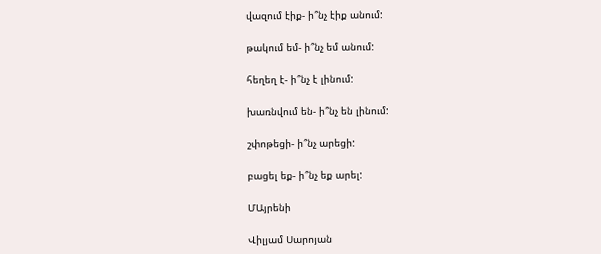վազում էիք- ի՞նչ էիք անում:

թակում եմ- ի՞նչ եմ անում:

հեղեղ է- ի՞նչ է լինում:

խառնվում են- ի՞նչ են լինում:

շփոթեցի- ի՞նչ արեցի:

բացել եք- ի՞նչ եք արել:

ՄԱյրենի

Վիլյամ Սարոյան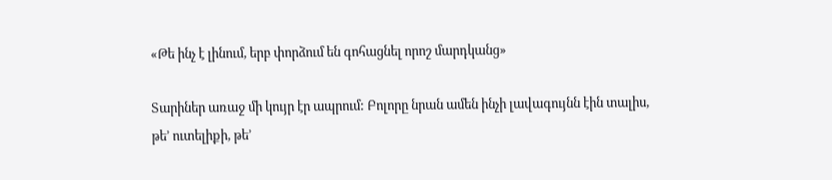«Թե ինչ է լինում, երբ փորձում են գոհացնել որոշ մարդկանց»

Տարիներ առաջ մի կույր էր ապրում: Բոլորը նրան ամեն ինչի լավագույնն էին տալիս, թե’ ուտելիքի, թե’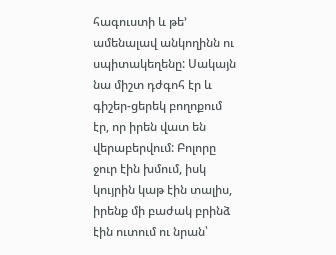հագուստի և թե’ ամենալավ անկողինն ու սպիտակեղենը: Սակայն նա միշտ դժգոհ էր և գիշեր-ցերեկ բողոքում էր, որ իրեն վատ են վերաբերվում: Բոլորը ջուր էին խմում, իսկ կույրին կաթ էին տալիս, իրենք մի բաժակ բրինձ էին ուտում ու նրան՝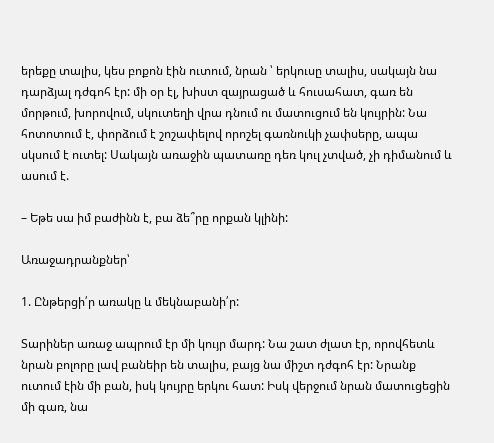երեքը տալիս, կես բոքոն էին ուտում, նրան ՝ երկուսը տալիս, սակայն նա դարձյալ դժգոհ էր: մի օր էլ, խիստ զայրացած և հուսահատ, գառ են մորթում, խորովում, սկուտեղի վրա դնում ու մատուցում են կույրին: Նա հոտոտում է, փորձում է շոշափելով որոշել գառնուկի չափսերը, ապա սկսում է ուտել: Սակայն առաջին պատառը դեռ կուլ չտված, չի դիմանում և ասում է.

– Եթե սա իմ բաժինն է, բա ձե՞րը որքան կլինի:

Առաջադրանքներ՝

1. Ընթերցի՛ր առակը և մեկնաբանի՛ր:

Տարիներ առաջ ապրում էր մի կույր մարդ: Նա շատ ժլատ էր, որովհետև նրան բոլորը լավ բանեիր են տալիս, բայց նա միշտ դժգոհ էր: Նրանք ուտում էին մի բան, իսկ կույրը երկու հատ: Իսկ վերջում նրան մատուցեցին մի գառ, նա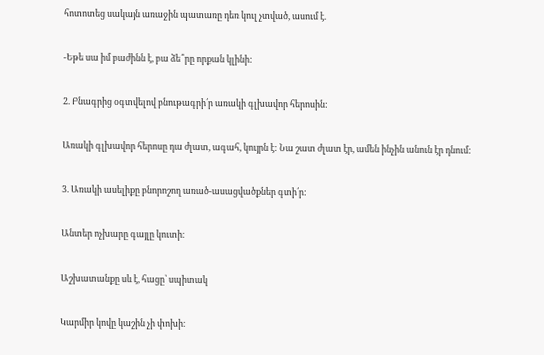հոտոտեց սակայն առաջին պատառը դեռ կուլ չտված, ասում է.

-Եթե սա իմ բաժինն է, բա ձե՞րը որքան կլինի:

2. Բնագրից օգտվելով բնութագրի՛ր առակի գլխավոր հերոսին:

Առակի գլխավոր հերոսը դա ժլատ, ագահ, կույրն է: Նա շատ ժլատ էր, ամեն ինչին անուն էր դնում:

3. Առակի ասելիքը բնորոշող առած-ասացվածքներ գտի՛ր:

Անտեր ոչխարը գայլը կուտի։

Աշխատանքը սև է, հացը՝ սպիտակ

Կարմիր կովը կաշին չի փոխի։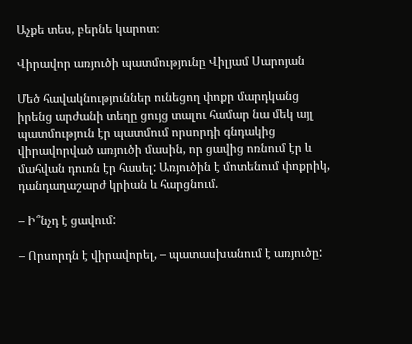Աչքե տես, բերնե կարոտ։

Վիրավոր առյուծի պատմությունը Վիլյամ Սարոյան

Մեծ հավակնություններ ունեցող փոքր մարդկանց իրենց արժանի տեղը ցույց տալու համար նա մեկ այլ պատմություն էր պատմում որսորդի գնդակից վիրավորված առյուծի մասին, որ ցավից ոռնում էր և մահվան դուռն էր հասել: Առյուծին է մոտենում փոքրիկ, դանդաղաշարժ կրիան և հարցնում.

– Ի՞նչդ է ցավում:

– Որսորդն է վիրավորել, – պատասխանում է առյուծը: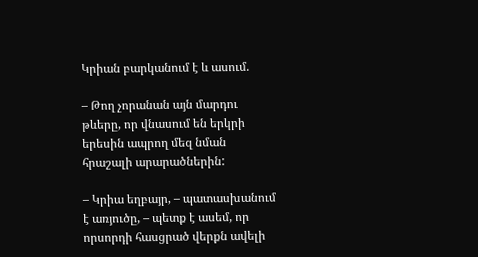Կրիան բարկանում է և ասում.

– Թող չորանան այն մարդու թևերը, որ վնասում են երկրի երեսին ապրող մեզ նման հրաշալի արարածներին:

– Կրիա եղբայր, – պատասխանում է առյուծը, – պետք է ասեմ, որ որսորդի հասցրած վերքն ավելի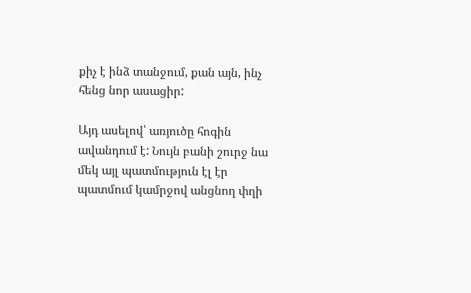քիչ է ինձ տանջում, քան այն, ինչ հենց նոր ասացիր:

Այդ ասելով՝ առյուծը հոգին ավանդում է: Նույն բանի շուրջ նա մեկ այլ պատմություն էլ էր պատմում կամրջով անցնող փղի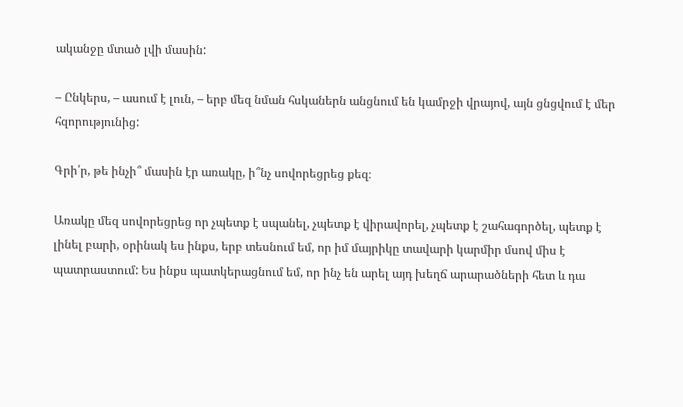ականջը մտած լվի մասին:

– Ընկերս, – ասում է լուն, – երբ մեզ նման հսկաներն անցնում են կամրջի վրայով, այն ցնցվում է մեր հզորությունից:

Գրի՛ր, թե ինչի՞ մասին էր առակը, ի՞նչ սովորեցրեց քեզ։

Առակը մեզ սովորեցրեց որ չպետք է սպանել, չպետք է վիրավորել, չպետք է շահագործել, պետք է լինել բարի, օրինակ ես ինքս, երբ տեսնում եմ, որ իմ մայրիկը տավարի կարմիր մսով միս է պատրաստում: Ես ինքս պատկերացնում եմ, որ ինչ են արել այդ խեղճ արարածների հետ և դա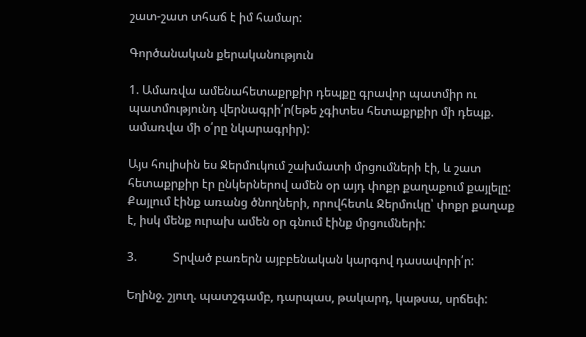շատ-շատ տհաճ է իմ համար:

Գործանական քերականություն

1. Ամառվա ամենահետաքրքիր դեպքը գրավոր պատմիր ու պատմությունդ վերնագրի՛ր(եթե չգիտես հետաքրքիր մի դեպք. ամառվա մի օ՛րը նկարագրիր):

Այս հուլիսին ես Ջերմուկում շախմատի մրցումների էի, և շատ հետաքրքիր էր ընկերներով ամեն օր այդ փոքր քաղաքում քայլելը: Քայլում էինք առանց ծնողների, որովհետև Ջերմուկը՝ փոքր քաղաք է, իսկ մենք ուրախ ամեն օր գնում էինք մրցումների:

3.            Տրված բառերն այբբենական կարգով դասավորի՛ր:

Եղինջ. շյուղ. պատշգամբ, դարպաս, թակարդ, կաթսա, սրճեփ: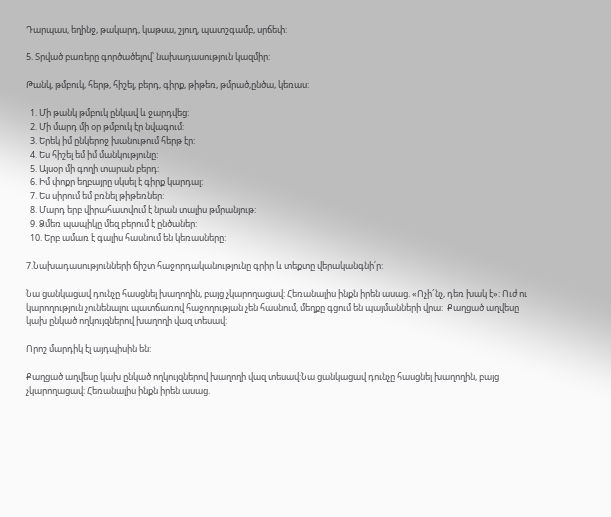Դարպաս, եղինջ, թակարդ, կաթսա, շյուղ, պատշգամբ, սրճեփ:

5. Տրված բառերը գործածելով՝ նախադասություն կազմիր:

Թանկ, թմբուկ, հերթ, հիշել, բերդ, գիրք, թիթեռ, թմրած,ընծա, կեռաս:

  1. Մի թանկ թմբուկ ընկավ և ջարդվեց:
  2. Մի մարդ մի օր թմբուկ էր նվագում:
  3. Երեկ իմ ընկերոջ խանութում հերթ էր:
  4. Ես հիշել եմ իմ մանկությունը:
  5. Այսօր մի գողի տարան բերդ:
  6. Իմ փոքր եղբայրը սկսել է գիրք կարդալ:
  7. Ես սիրում եմ բռնել թիթեռներ:
  8. Մարդ երբ վիրահատվում է նրան տալիս թմրանյութ:
  9. Ձմեռ պապիկը մեզ բերում է ընծաներ:
  10. Երբ ամառ է գալիս հասնում են կեռասները:

7.Նախադասությունների ճիշտ հաջորդականությունը գրիր և տեքտը վերականգնի՛ր:

Նա ցանկացավ դունչը հասցնել խաղողին, բայց չկարողացավ: Հեռանալիս ինքն իրեն ասաց. «Ոչի՜նչ, դեռ խակ է»: Ուժ ու կարողություն չունենալու պատճառով հաջողության չեն հասնում, մեղքը գցում են պայմանների վրա:  Քաղցած աղվեսը կախ ընկած ողկույզներով խաղողի վազ տեսավ:

Որոշ մարդիկ էլ այդպիսին են:

Քաղցած աղվեսը կախ ընկած ողկույզներով խաղողի վազ տեսավ:Նա ցանկացավ դունչը հասցնել խաղողին, բայց չկարողացավ: Հեռանալիս ինքն իրեն ասաց.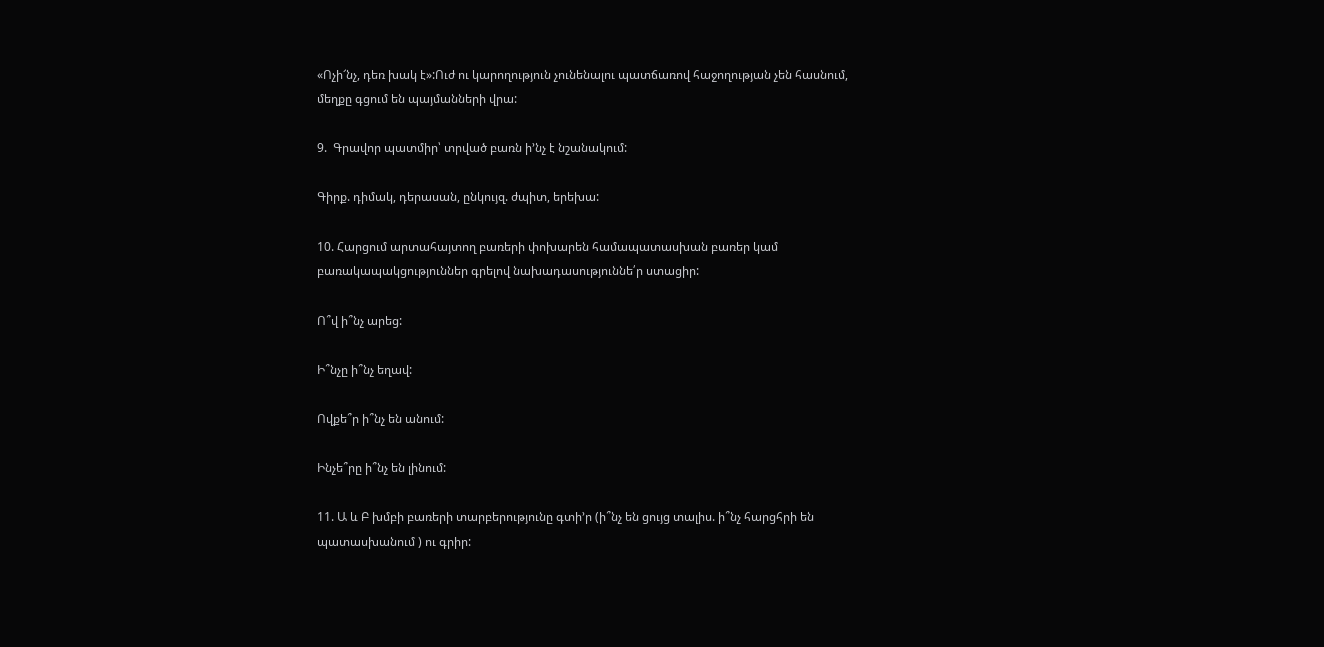«Ոչի՜նչ, դեռ խակ է»:Ուժ ու կարողություն չունենալու պատճառով հաջողության չեն հասնում, մեղքը գցում են պայմանների վրա:

9.  Գրավոր պատմիր՝ տրված բառն ի’նչ է նշանակում:

Գիրք. դիմակ, դերասան, ընկույզ. ժպիտ, երեխա:

10. Հարցում արտահայտող բառերի փոխարեն համապատասխան բառեր կամ բառակապակցություններ գրելով նախադասություննե՛ր ստացիր:

Ո՞վ ի՞նչ արեց:

Ի՞նչը ի՞նչ եղավ:

Ովքե՞ր ի՞նչ են անում:

Ինչե՞րը ի՞նչ են լինում:

11. Ա և Բ խմբի բառերի տարբերությունը գտի’ր (ի՞նչ են ցույց տալիս. ի՞նչ հարցհրի են պատասխանում ) ու գրիր: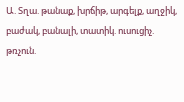Ա. Տղա. թանաք, խրճիթ, արգելք, աղջիկ, բաժակ, բանալի, տատիկ. ուսուցիչ. թռչուն.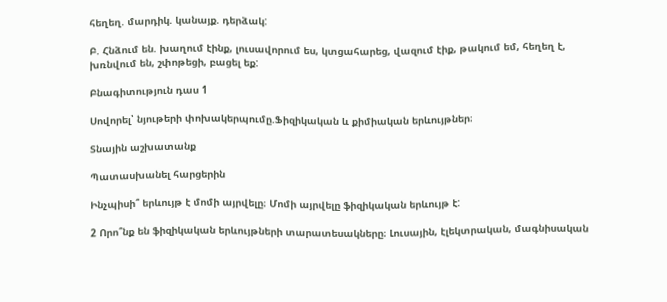հեղեղ. մարդիկ. կանայք. դերձակ:

Բ. Հնձում են. խաղում էինք, լուսավորում ես, կտցահարեց, վազում էիք, թակում եմ, հեղեղ է, խռնվում են, շփոթեցի, բացել եք:

Բնագիտություն դաս 1

Սովորել՝ նյութերի փոխակերպումը.Ֆիզիկական և քիմիական երևույթներ։

Տնային աշխատանք

Պատասխանել հարցերին

Ինչպիսի՞ երևույթ է մոմի այրվելը։ Մոմի այրվելը ֆիզիկական երևույթ է:

2 Որո՞նք են ֆիզիկական երևույթների տարատեսակները։ Լուսային, էլեկտրական, մագնիսական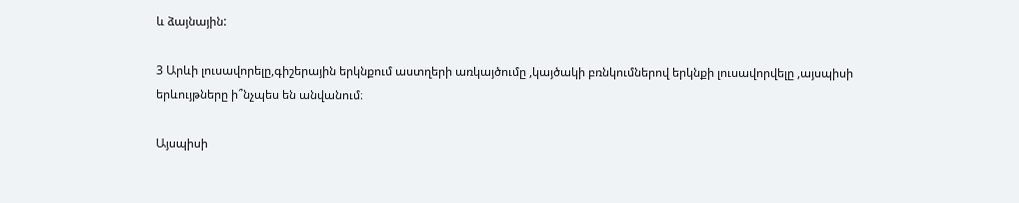և ձայնային:

3 Արևի լուսավորելը,գիշերային երկնքում աստղերի առկայծումը ,կայծակի բռնկումներով երկնքի լուսավորվելը ,այսպիսի երևույթները ի՞նչպես են անվանում։

Այսպիսի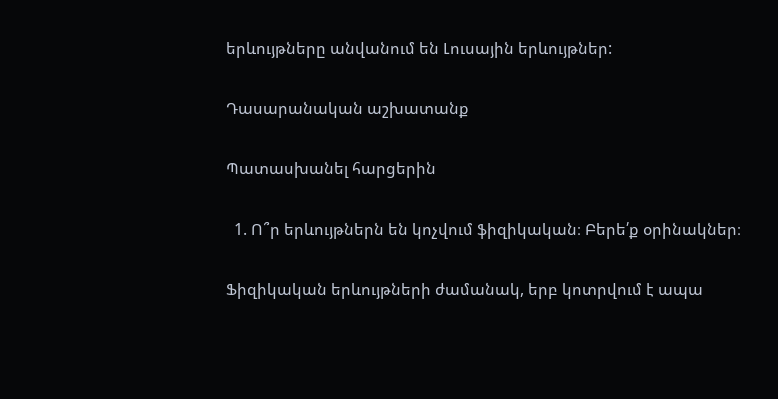երևույթները անվանում են Լուսային երևույթներ:

Դասարանական աշխատանք

Պատասխանել հարցերին

  1. Ո՞ր երևույթներն են կոչվում ֆիզիկական։ Բերե՛ք օրինակներ։

Ֆիզիկական երևույթների ժամանակ, երբ կոտրվում է ապա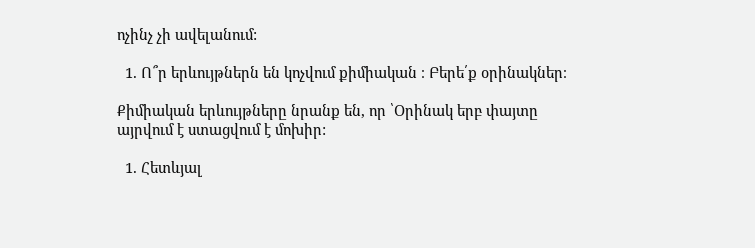ոչինչ չի ավելանում:

  1. Ո՞ր երևույթներն են կոչվում քիմիական ։ Բերե՛ք օրինակներ։

Քիմիական երևույթները նրանք են, որ ՝Օրինակ երբ փայտը այրվում է ստացվում է մոխիր:

  1. Հետևյալ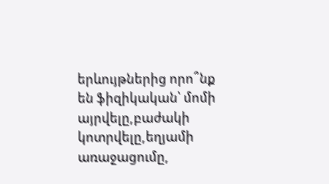երևույթներից որո՞նք են ֆիզիկական՝ մոմի այրվելը,բաժակի կոտրվելը,եղյամի առաջացումը,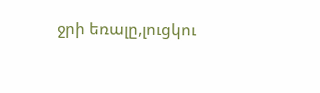ջրի եռալը,լուցկու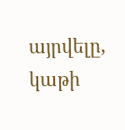այրվելը, կաթի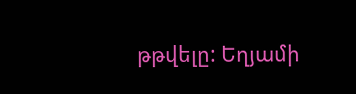թթվելը: Եղյամի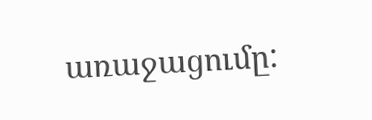առաջացումը: